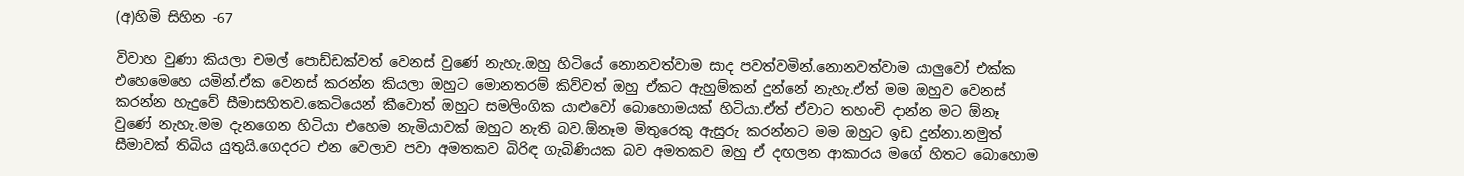(අ)හිමි සිහින -67

විවාහ වුණා කියලා චමල් පොඩ්ඩක්වත් වෙනස් වුණේ නැහැ.ඔහු හිටියේ නොනවත්වාම සාද පවත්වමින්.නොනවත්වාම යාලුවෝ එක්ක එහෙමෙහෙ යමින්.ඒක වෙනස් කරන්න කියලා ඔහුට මොනතරම් කිව්වත් ඔහු ඒකට ඇහුම්කන් දුන්නේ නැහැ.ඒත් මම ඔහුව වෙනස් කරන්න හැදුවේ සීමාසහිතව.කෙටියෙන් කීවොත් ඔහුට සමලිංගික යාළුවෝ බොහොමයක් හිටියා.ඒත් ඒවාට තහංචි දාන්න මට ඕනෑ වුණේ නැහැ.මම දැනගෙන හිටියා එහෙම නැමියාවක් ඔහුට නැති බව.ඕනෑම මිතුරෙකු ඇසුරු කරන්නට මම ඔහුට ඉඩ දුන්නා.නමුත් සීමාවක් තිබිය යුතුයි.ගෙදරට එන වෙලාව පවා අමතකව බිරිඳ ගැබිණියක බව අමතකව ඔහු ඒ දඟලන ආකාරය මගේ හිතට බොහොම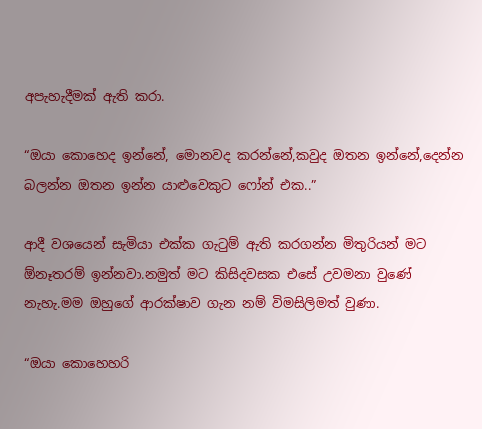අපැහැදීමක් ඇති කරා.

“ඔයා කොහෙද ඉන්නේ, මොනවද කරන්නේ,කවුද ඔතන ඉන්නේ,දෙන්න බලන්න ඔතන ඉන්න යාළුවෙකුට ෆෝන් එක..”

ආදී වශයෙන් සැමියා එක්ක ගැටුම් ඇති කරගන්න මිතුරියන් මට ඕනෑතරම් ඉන්නවා.නමුත් මට කිසිදවසක එසේ උවමනා වුණේ නැහැ.මම ඔහුගේ ආරක්ෂාව ගැන නම් විමසිලිමත් වුණා.

“ඔයා කොහෙහරි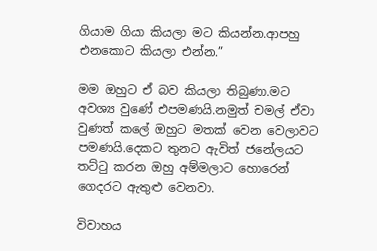ගියාම ගියා කියලා මට කියන්න.ආපහු එනකොට කියලා එන්න.”

මම ඔහුට ඒ බව කියලා තිබුණා.මට අවශ්‍ය වුණේ එපමණයි.නමුත් චමල් ඒවා වුණත් කලේ ඔහුට මතක් වෙන වෙලාවට පමණයි.දෙකට තුනට ඇවිත් ජනේලයට තට්ටු කරන ඔහු අම්මලාට හොරෙන් ගෙදරට ඇතුළු වෙනවා.

විවාහය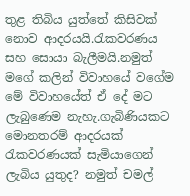තුළ තිබිය යුත්තේ කිසිවක් නොව ආදරයයි.රැකවරණය සහ සොයා බැලීමයි.නමුත් මගේ කලින් විවාහයේ වගේම මේ විවාහයේත් ඒ දේ මට ලැබුණෙම නැහැ.ගැබිණියකට මොනතරම් ආදරයක් රැකවරණයක් සැමියාගෙන් ලැබිය යුතුද? නමුත් චමල්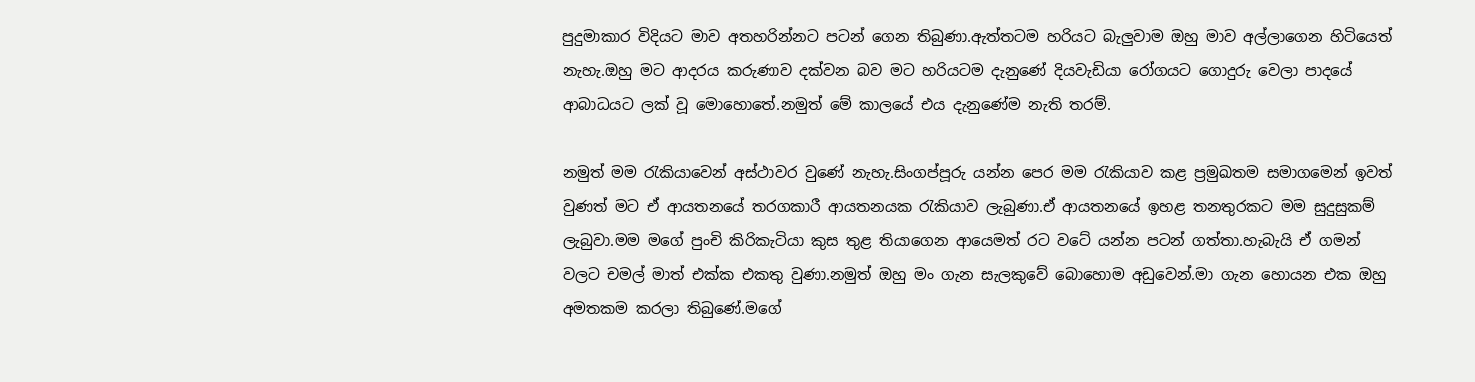පුදුමාකාර විදියට මාව අතහරින්නට පටන් ගෙන තිබුණා.ඇත්තටම හරියට බැලුවාම ඔහු මාව අල්ලාගෙන හිටියෙත් නැහැ.ඔහු මට ආදරය කරුණාව දක්වන බව මට හරියටම දැනුණේ දියවැඩියා රෝගයට ගොදුරු වෙලා පාදයේ ආබාධයට ලක් වූ මොහොතේ.නමුත් මේ කාලයේ එය දැනුණේම නැති තරම්.

නමුත් මම රැකියාවෙන් අස්ථාවර වුණේ නැහැ.සිංගප්පූරු යන්න පෙර මම රැකියාව කළ ප්‍රමුඛතම සමාගමෙන් ඉවත් වුණත් මට ඒ ආයතනයේ තරගකාරී ආයතනයක රැකියාව ලැබුණා.ඒ ආයතනයේ ඉහළ තනතුරකට මම සුදුසුකම් ලැබුවා.මම මගේ පුංචි කිරිකැටියා කුස තුළ තියාගෙන ආයෙමත් රට වටේ යන්න පටන් ගත්තා.හැබැයි ඒ ගමන් වලට චමල් මාත් එක්ක එකතු වුණා.නමුත් ඔහු මං ගැන සැලකුවේ බොහොම අඩුවෙන්.මා ගැන හොයන එක ඔහු අමතකම කරලා තිබුණේ.මගේ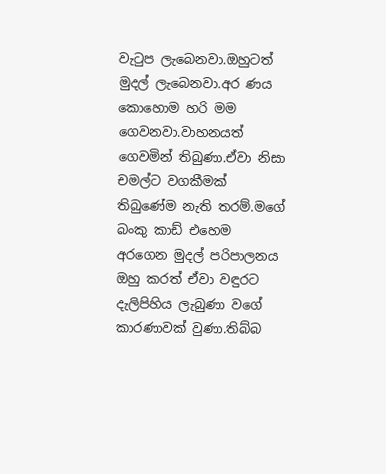වැටුප ලැබෙනවා.ඔහුටත් මුදල් ලැබෙනවා.අර ණය කොහොම හරි මම ගෙවනවා.වාහනයත් ගෙවමින් තිබුණා.ඒවා නිසා චමල්ට වගකීමක් තිබුණේම නැති තරම්.මගේ බංකු කාඩ් එහෙම අරගෙන මුදල් පරිපාලනය ඔහු කරත් ඒවා වඳුරට දැලිපිහිය ලැබුණා වගේ කාරණාවක් වුණා.තිබ්බ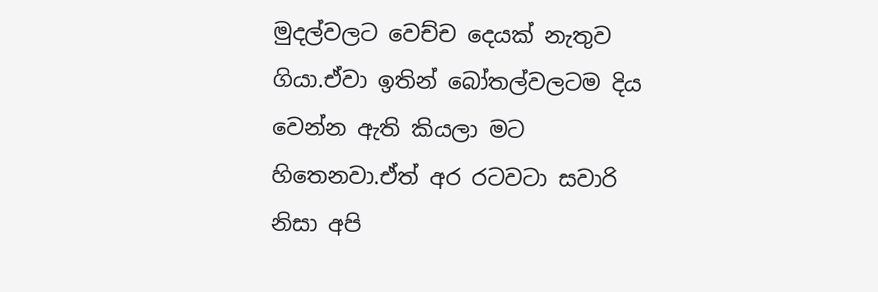මුදල්වලට වෙච්ච දෙයක් නැතුව ගියා.ඒවා ඉතින් බෝතල්වලටම දිය වෙන්න ඇති කියලා මට හිතෙනවා.ඒත් අර රටවටා සවාරි නිසා අපි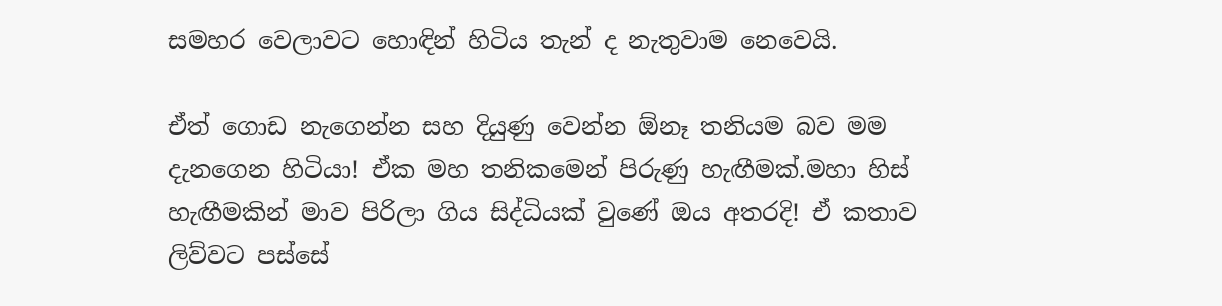සමහර වෙලාවට හොඳින් හිටිය තැන් ද නැතුවාම නෙවෙයි.

ඒත් ගොඩ නැගෙන්න සහ දියුණු වෙන්න ඕනෑ තනියම බව මම දැනගෙන හිටියා! ඒක මහ තනිකමෙන් පිරුණු හැඟීමක්.මහා හිස් හැඟීමකින් මාව පිරිලා ගිය සිද්ධියක් වුණේ ඔය අතරදි! ඒ කතාව ලිව්වට පස්සේ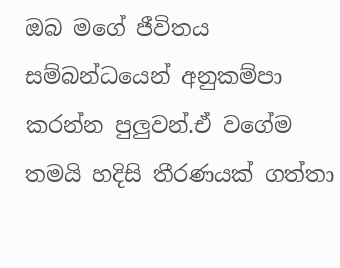ඔබ මගේ ජීවිතය සම්බන්ධයෙන් අනුකම්පා කරන්න පුලුවන්.ඒ වගේම තමයි හදිසි තීරණයක් ගත්තා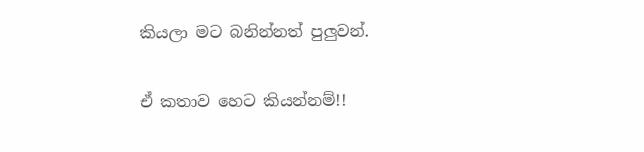කියලා මට බනින්නත් පුලුවන්.

ඒ කතාව හෙට කියන්නම්!!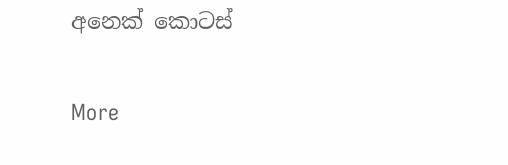අනෙක් කොටස්

More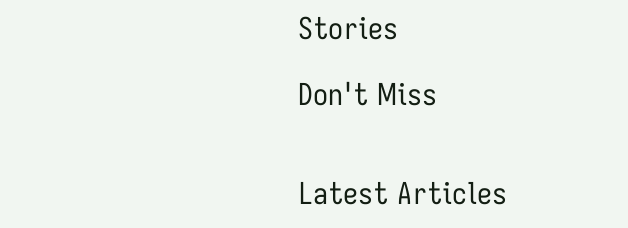Stories

Don't Miss


Latest Articles